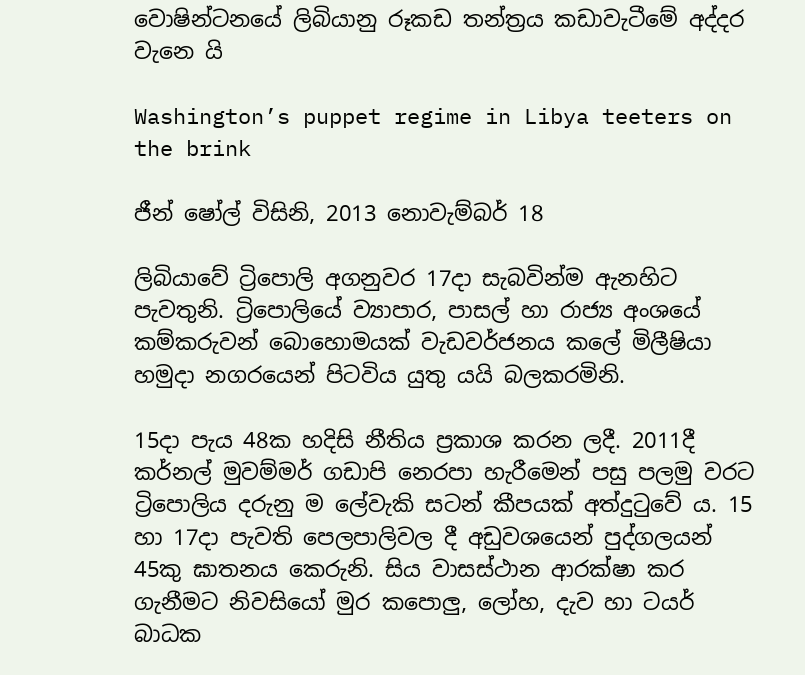වොෂින්ටනයේ ලිබියානු රූකඩ තන්ත්‍රය කඩාවැටීමේ අද්දර වැනෙ යි

Washington’s puppet regime in Libya teeters on the brink

ජීන් ෂෝල් විසිනි, 2013 නොවැම්බර් 18

ලිබියාවේ ට්‍රිපොලි අගනුවර 17දා සැබවින්ම ඇනහිට පැවතුනි. ට්‍රිපොලියේ ව්‍යාපාර, පාසල් හා රාජ්‍ය අංශයේ කම්කරුවන් බොහොමයක් වැඩවර්ජනය කලේ මිලීෂියා හමුදා නගරයෙන් පිටවිය යුතු යයි බලකරමිනි.

15දා පැය 48ක හදිසි නීතිය ප්‍රකාශ කරන ලදී. 2011දී කර්නල් මුවම්මර් ගඩාපි නෙරපා හැරීමෙන් පසු පලමු වරට ට්‍රිපොලිය දරුනු ම ලේවැකි සටන් කීපයක් අත්දුටුවේ ය. 15 හා 17දා පැවති පෙලපාලිවල දී අඩුවශයෙන් පුද්ගලයන් 45කු ඝාතනය කෙරුනි. සිය වාසස්ථාන ආරක්ෂා කර ගැනීමට නිවසියෝ මුර කපොලු, ලෝහ, දැව හා ටයර් බාධක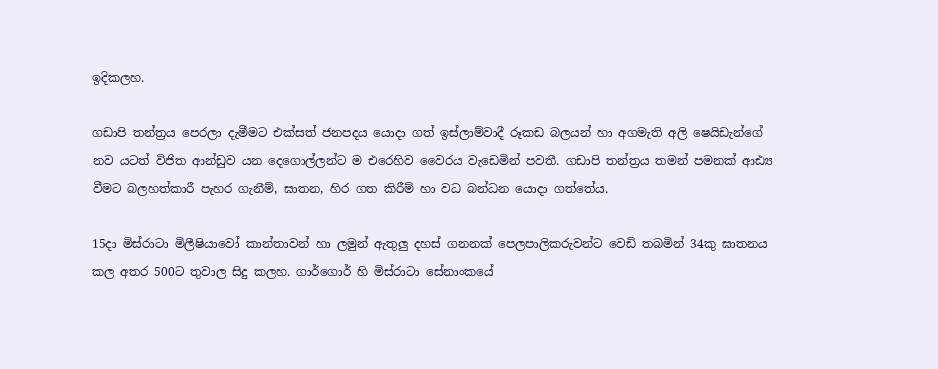ඉදිකලහ.

ගඩාපි තන්ත්‍රය පෙරලා දැමීමට එක්සත් ජනපදය යොදා ගත් ඉස්ලාම්වාදී රූකඩ බලයන් හා අගමැති අලි ෂෙයිඩැන්ගේ නව යටත් විජිත ආන්ඩුව යන දෙගොල්ලන්ට ම එරෙහිව වෛරය වැඩෙමින් පවතී. ගඩාපි තන්ත්‍රය තමන් පමනක් ආඪ්‍ය වීමට බලහත්කාරී පැහර ගැනීම්, ඝාතන, හිර ගත කිරීම් හා වධ බන්ධන යොදා ගත්තේය.

15දා මිස්රාටා මිලීෂියාවෝ කාන්තාවන් හා ලමුන් ඇතුලු දහස් ගනනක් පෙලපාලිකරුවන්ට වෙඩි තබමින් 34කු ඝාතනය කල අතර 500ට තුවාල සිදු කලහ. ගාර්ගොර් හි මිස්රාටා සේනාංකයේ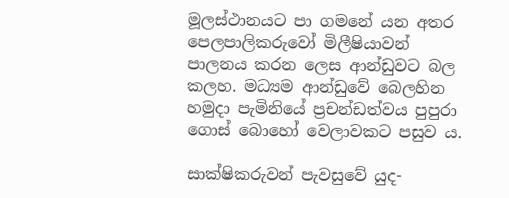මූලස්ථානයට පා ගමනේ යන අතර පෙලපාලිකරුවෝ මිලීෂියාවන් පාලනය කරන ලෙස ආන්ඩුවට බල කලහ. මධ්‍යම ආන්ඩුවේ බෙලහින හමුදා පැමිනියේ ප්‍රචන්ඩත්වය පුපුරා ගොස් බොහෝ වෙලාවකට පසුව ය.

සාක්ෂිකරුවන් පැවසුවේ යුද-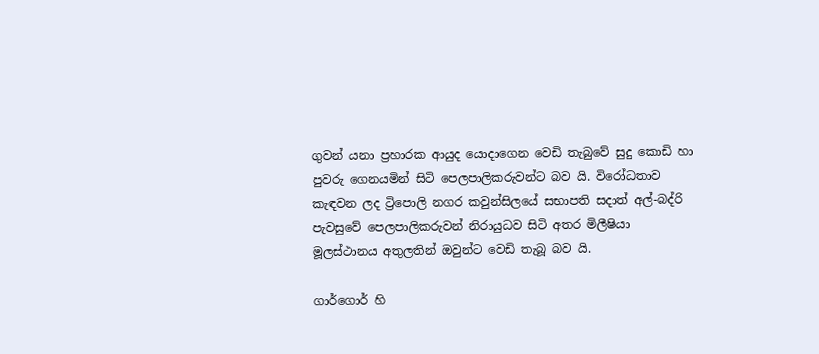ගුවන් යනා ප්‍රහාරක ආයුද යොදාගෙන වෙඩි තැබුවේ සුදු කොඩි හා පුවරු ගෙනයමින් සිටි පෙලපාලිකරුවන්ට බව යි. විරෝධතාව කැඳවන ලද ට්‍රිපොලි නගර කවුන්සිලයේ සභාපති සදාත් අල්-බද්රි පැවසුවේ පෙලපාලිකරුවන් නිරායුධව සිටි අතර මිලීෂියා මූලස්ථානය අතුලතින් ඔවුන්ට වෙඩි තැබූ බව යි.

ගාර්ගොර් හි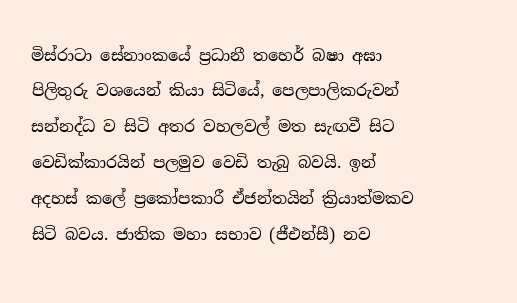මිස්රාටා සේනාංකයේ ප්‍රධානී තහෙර් බෂා අඝා පිලිතුරු වශයෙන් කියා සිටියේ, පෙලපාලිකරුවන් සන්නද්ධ ව සිටි අතර වහලවල් මත සැඟවී සිට වෙඩික්කාරයින් පලමුව වෙඩි තැබු බවයි. ඉන් අදහස් කලේ ප්‍රකෝපකාරී ඒජන්තයින් ක්‍රියාත්මකව සිටි බවය. ජාතික මහා සභාව (ජීඑන්සී) නව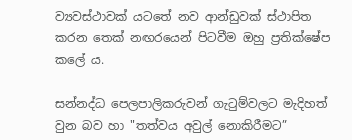ව්‍යවස්ථාවක් යටතේ නව ආන්ඩුවක් ස්ථාපිත කරන තෙක් නඟරයෙන් පිටවීම ඔහු ප්‍රතික්ෂේප කලේ ය.

සන්නද්ධ පෙලපාලිකරුවන් ගැටුම්වලට මැදිහත් වුන බව හා "තත්වය අවුල් නොකිරීමට”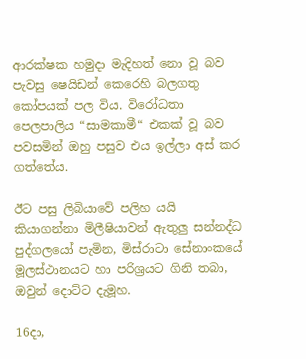ආරක්ෂක හමුදා මැදිහත් නො වූ බව පැවසු ෂෙයිඩන් කෙරෙහි බලගතු කෝපයක් පල විය. විරෝධතා පෙලපාලිය “සාමකාමී“ එකක් වූ බව පවසමින් ඔහු පසුව එය ඉල්ලා අස් කර ගත්තේය.

ඊට පසු ලිබියාවේ පලිහ යයි කියාගන්නා මිලීෂියාවන් ඇතුලු සන්නද්ධ පුද්ගලයෝ පැමින, මිස්රාටා සේනාංකයේ මූලස්ථානයට හා පරිශ්‍රයට ගිනි තබා, ඔවුන් දොට්ට දැමූහ.

16දා,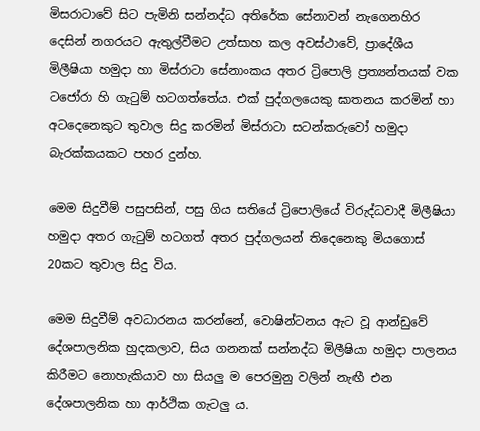මිසරාටාවේ සිට පැමිනි සන්නද්ධ අතිරේක සේනාවන් නැගෙනහිර දෙසින් නගරයට ඇතුල්වීමට උත්සාහ කල අවස්ථාවේ, ප්‍රාදේශීය මිලීෂියා හමුදා හා මිස්රාටා සේනාංකය අතර ට්‍රිපොලි ප්‍රත්‍යන්තයක් වක ටජෝරා හි ගැටුම් හටගත්තේය. එක් පුද්ගලයෙකු ඝාතනය කරමින් හා අටදෙනෙකුට තුවාල සිදු කරමින් මිස්රාටා සටන්කරුවෝ හමුදා බැරක්කයකට පහර දුන්හ.

මෙම සිදුවීම් පසුපසින්, පසු ගිය සතියේ ට්‍රිපොලියේ විරුද්ධවාදී මිලීෂියා හමුදා අතර ගැටුම් හටගත් අතර පුද්ගලයන් තිදෙනෙකු මියගොස් 20කට තුවාල සිදු විය.

මෙම සිදුවීම් අවධාරනය කරන්නේ, වොෂින්ටනය ඇට වූ ආන්ඩුවේ දේශපාලනික හුදකලාව, සිය ගනනක් සන්නද්ධ මිලීෂියා හමුදා පාලනය කිරීමට නොහැකියාව හා සියලු ම පෙරමුනු වලින් නැඟී එන දේශපාලනික හා ආර්ථික ගැටලු ය.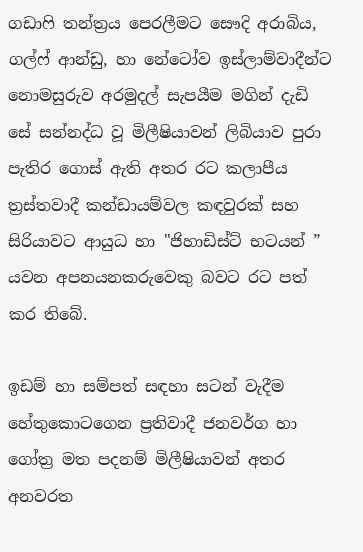ගඩාෆි තන්ත්‍රය පෙරලීමට සෞදි අරාබිය, ගල්ෆ් ආන්ඩු, හා නේටෝව ඉස්ලාම්වාදීන්ට නොමසුරුව අරමුදල් සැපයීම මගින් දැඩි සේ සන්නද්ධ වූ මිලීෂියාවන් ලිබියාව පුරා පැතිර ගොස් ඇති අතර රට කලාපීය ත්‍රස්තවාදී කන්ඩායම්වල කඳවුරක් සහ සිරියාවට ආයුධ හා "ජිහාඩිස්ට් භටයන් ” යවන අපනයනකරුවෙකු බවට රට පත් කර තිබේ.

ඉඩම් හා සම්පත් සඳහා සටන් වැදීම හේතුකොටගෙන ප්‍රතිවාදී ජනවර්ග හා ගෝත්‍ර මත පදනම් මිලීෂියාවන් අතර අනවරත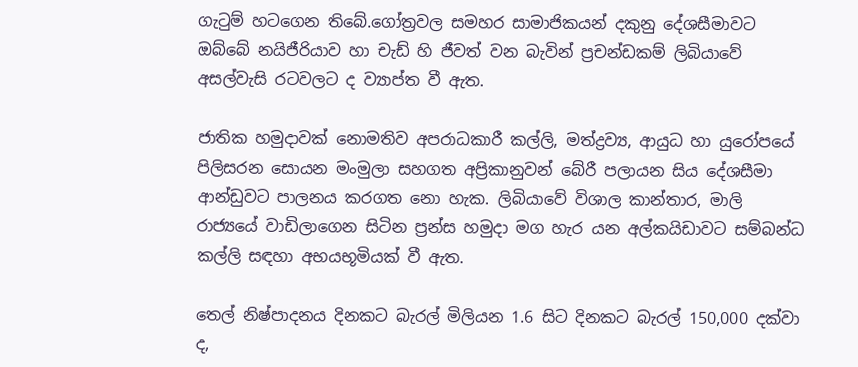ගැටුම් හටගෙන තිබේ.ගෝත්‍රවල සමහර සාමාජිකයන් දකුනු දේශසීමාවට ඔබ්බේ නයිජීරියාව හා චැඩ් හි ජීවත් වන බැවින් ප්‍රචන්ඩකම් ලිබියාවේ අසල්වැසි රටවලට ද ව්‍යාප්ත වී ඇත.

ජාතික හමුදාවක් නොමතිව අපරාධකාරී කල්ලි, මත්ද්‍රව්‍ය, ආයුධ හා යුරෝපයේ පිලිසරන සොයන මංමුලා සහගත අප්‍රිකානුවන් බේරී පලායන සිය දේශසීමා ආන්ඩුවට පාලනය කරගත නො හැක. ලිබියාවේ විශාල කාන්තාර, මාලි රාජ්‍යයේ වාඩිලාගෙන සිටින ප්‍රන්ස හමුදා මග හැර යන අල්කයිඩාවට සම්බන්ධ කල්ලි සඳහා අභයභූමියක් වී ඇත.

තෙල් නිෂ්පාදනය දිනකට බැරල් මිලියන 1.6 සිට දිනකට බැරල් 150,000 දක්වා ද,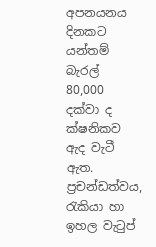අපනයනය දිනකට යන්තම් බැරල් 80,000 දක්වා ද ක්ෂනිකව ඇද වැටී ඇත. ප්‍රචන්ඩත්වය, රැකියා හා ඉහල වැටුප්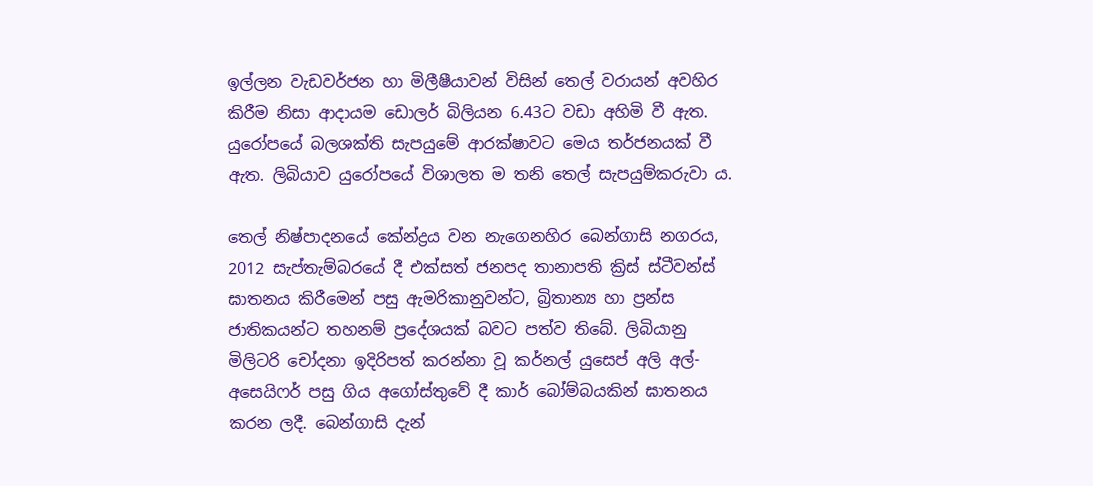ඉල්ලන වැඩවර්ජන හා මිලීෂීයාවන් විසින් තෙල් වරායන් අවහිර කිරීම නිසා ආදායම ඩොලර් බිලියන 6.43ට වඩා අහිමි වී ඇත. යුරෝපයේ බලශක්ති සැපයුමේ ආරක්ෂාවට මෙය තර්ජනයක් වී ඇත. ලිබියාව යුරෝපයේ විශාලත ම තනි තෙල් සැපයුම්කරුවා ය.

තෙල් නිෂ්පාදනයේ කේන්ද්‍රය වන නැගෙනහිර බෙන්ගාසි නගරය, 2012 සැප්තැම්බරයේ දී එක්සත් ජනපද තානාපති ක්‍රිස් ස්ටීවන්ස් ඝාතනය කිරීමෙන් පසු ඇමරිකානුවන්ට, බ්‍රිතාන්‍ය හා ප්‍රන්ස ජාතිකයන්ට තහනම් ප්‍රදේශයක් බවට පත්ව තිබේ. ලිබියානු මිලිටරි චෝදනා ඉදිරිපත් කරන්නා වූ කර්නල් යුසෙප් අලි අල්-අසෙයිෆර් පසු ගිය අගෝස්තුවේ දී කාර් බෝම්බයකින් ඝාතනය කරන ලදී. බෙන්ගාසි දැන්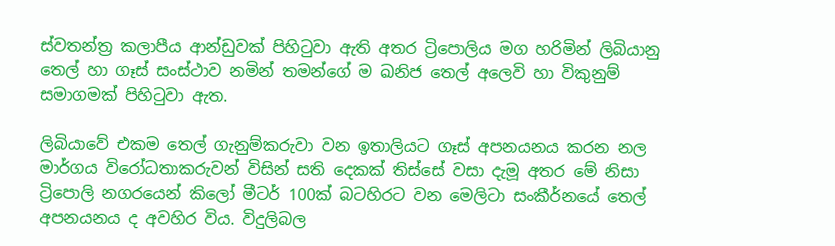ස්වතන්ත්‍ර කලාපීය ආන්ඩුවක් පිහිටුවා ඇති අතර ට්‍රිපොලිය මග හරිමින් ලිබියානු තෙල් හා ගෑස් සංස්ථාව නමින් තමන්ගේ ම ඛනිජ තෙල් අලෙවි හා විකුනුම් සමාගමක් පිහිටුවා ඇත.

ලිබියාවේ එකම තෙල් ගැනුම්කරුවා වන ඉතාලියට ගෑස් අපනයනය කරන නල මාර්ගය විරෝධතාකරුවන් විසින් සති දෙකක් තිස්සේ වසා දැමූ අතර මේ නිසා ට්‍රිපොලි නගරයෙන් කිලෝ මීටර් 100ක් බටහිරට වන මෙලිටා සංකීර්නයේ තෙල් අපනයනය ද අවහිර විය. විදුලිබල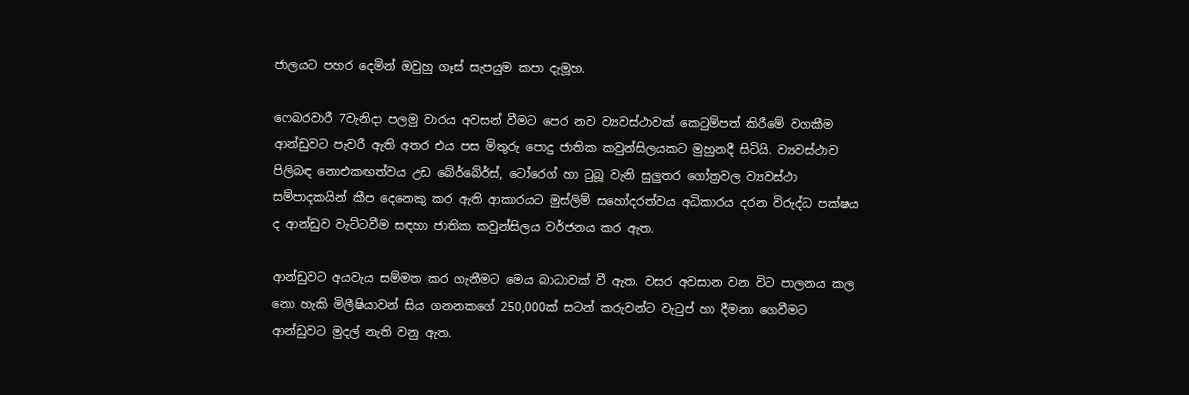ජාලයට පහර දෙමින් ඔවුහු ගෑස් සැපයුම කපා දැමූහ.

ෆෙබරවාරී 7වැනිදා පලමු වාරය අවසන් වීමට පෙර නව ව්‍යවස්ථාවක් කෙටුම්පත් කිරීමේ වගකීම ආන්ඩුවට පැවරී ඇති අතර එය පස මිතුරු පොදු ජාතික කවුන්සිලයකට මුහුනදී සිටියි. ව්‍යවස්ථාව පිලිබඳ නොඑකඟත්වය උඩ බේර්බේර්ස්, ටෝරෙග් හා ටුබූ වැනි සුලුතර ගෝත්‍රවල ව්‍යවස්ථා සම්පාදකයින් කීප දෙනෙකු කර ඇති ආකාරයට මුස්ලිම් සහෝදරත්වය අධිකාරය දරන විරුද්ධ පක්ෂය ද ආන්ඩුව වැට්ටවීම සඳහා ජාතික කවුන්සිලය වර්ජනය කර ඇත.

ආන්ඩුවට අයවැය සම්මත කර ගැනීමට මෙය බාධාවක් වී ඇත. වසර අවසාන වන විට පාලනය කල නො හැකි මිලීෂියාවන් සිය ගනනකගේ 250,000ක් සටන් කරුවන්ට වැටුප් හා දීමනා ගෙවීමට ආන්ඩුවට මුදල් නැති වනු ඇත.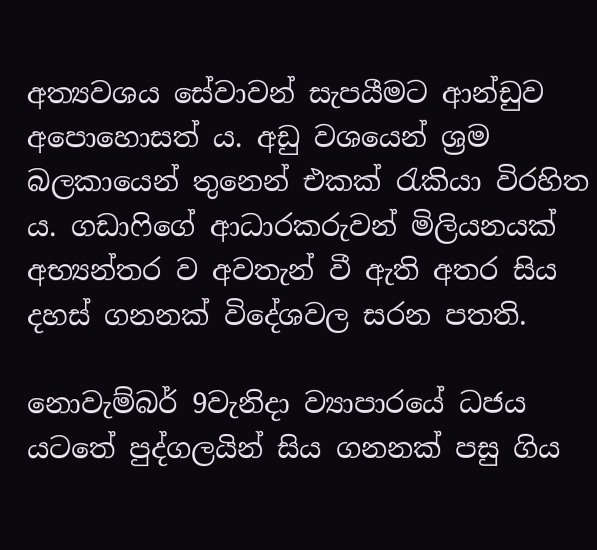අත්‍යවශය සේවාවන් සැපයීමට ආන්ඩුව අපොහොසත් ය. අඩු වශයෙන් ශ්‍රම බලකායෙන් තුනෙන් එකක් රැකියා විරහිත ය. ගඩාෆිගේ ආධාරකරුවන් මිලියනයක් අභ්‍යන්තර ව අවතැන් වී ඇති අතර සිය දහස් ගනනක් විදේශවල සරන පතති.

නොවැම්බර් 9වැනිදා ව්‍යාපාරයේ ධජය යටතේ පුද්ගලයින් සිය ගනනක් පසු ගිය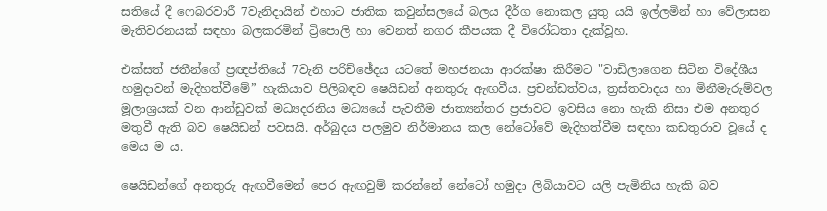සතියේ දී ෆෙබරවාරී 7වැනිදායින් එහාට ජාතික කවුන්සලයේ බලය දීර්ග නොකල යුතු යයි ඉල්ලමින් හා වේලාසන මැතිවරනයක් සඳහා බලකරමින් ට්‍රිපොලි හා වෙනත් නගර කීපයක දී විරෝධතා දැක්වූහ.

එක්සත් ජතීන්ගේ ප්‍රඥප්තියේ 7වැනි පරිච්ඡේදය යටතේ මහජනයා ආරක්ෂා කිරීමට "වාඩිලාගෙන සිටින විදේශීය හමුදාවන් මැදිහත්වීමේ” හැකියාව පිලිබඳව ෂෙයිඩන් අනතුරු ඇඟවීය. ප්‍රචන්ඩත්වය, ත්‍රස්තවාදය හා මිනීමැරුම්වල මූලාශ්‍රයක් වන ආන්ඩුවක් මධ්‍යදරනිය මධ්‍යයේ පැවතීම ජාත්‍යන්තර ප්‍රජාවට ඉවසිය නො හැකි නිසා එම අනතුර මතුවී ඇති බව ෂෙයිඩන් පවසයි. අර්බුදය පලමුව නිර්මානය කල නේටෝවේ මැදිහත්වීම සඳහා කඩතුරාව වූයේ ද මෙය ම ය.

ෂෙයිඩන්ගේ අනතුරු ඇඟවීමෙන් පෙර ඇඟවුම් කරන්නේ නේටෝ හමුදා ලිබියාවට යලි පැමිනිය හැකි බව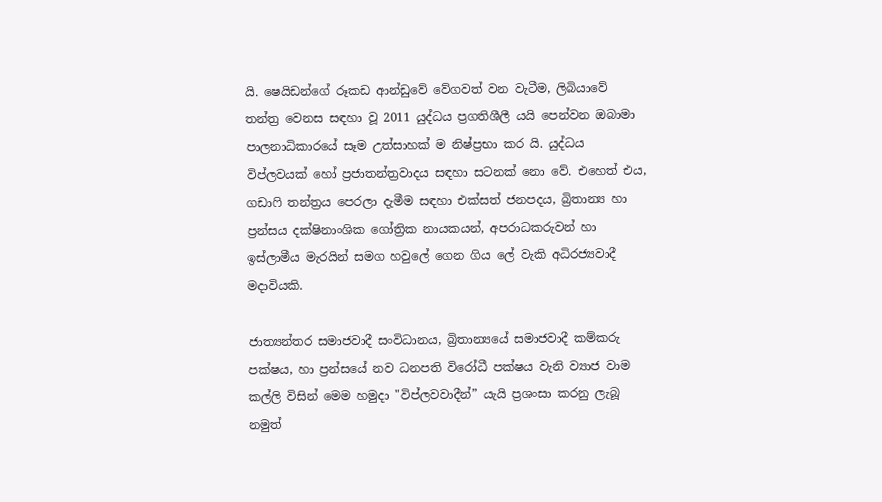යි. ෂෙයිඩන්ගේ රූකඩ ආන්ඩුවේ වේගවත් වන වැටීම, ලිබියාවේ තන්ත්‍ර වෙනස සඳහා වූ 2011 යුද්ධය ප්‍රගතිශීලී යයි පෙන්වන ඔබාමා පාලනාධිකාරයේ සෑම උත්සාහක් ම නිෂ්ප්‍රභා කර යි. යුද්ධය විප්ලවයක් හෝ ප්‍රජාතන්ත්‍රවාදය සඳහා සටනක් නො වේ. එහෙත් එය, ගඩාෆි තන්ත්‍රය පෙරලා දැමීම සඳහා එක්සත් ජනපදය, බ්‍රිතාන්‍ය හා ප්‍රන්සය දක්ෂිනාංශික ගෝත්‍රික නායකයන්, අපරාධකරුවන් හා ඉස්ලාමීය මැරයින් සමග හවුලේ ගෙන ගිය ලේ වැකි අධිරජ්‍යවාදී මදාවියකි.

ජාත්‍යන්තර සමාජවාදී සංවිධානය, බ්‍රිතාන්‍යයේ සමාජවාදී කම්කරු පක්ෂය, හා ප්‍රන්සයේ නව ධනපති විරෝධී පක්ෂය වැනි ව්‍යාජ වාම කල්ලි විසින් මෙම හමුදා "විප්ලවවාදීන්” යැයි ප්‍රශංසා කරනු ලැබූ නමුත්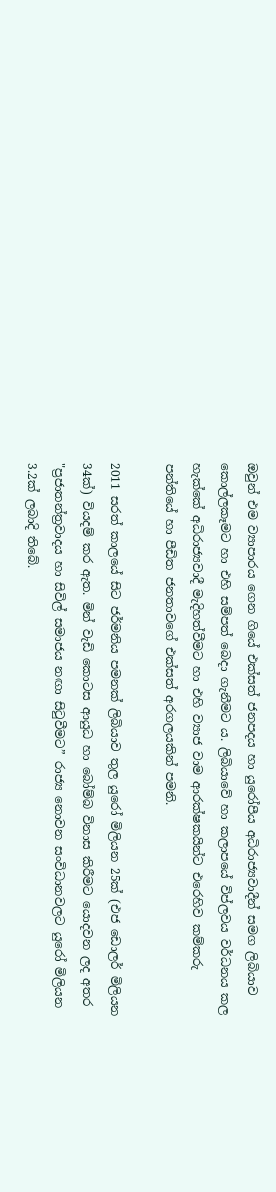ඔවුන් එම ව්‍යාපාරය ගෙන ගියේ එක්සත් ජනපදය හා යුරෝපීය අධිරාජ්‍යවාදීන් සමග ලිබියාව කොල්ලකෑමට හා එහි සම්පත් බෙදා ගැනීමට ය. ලිබියාවේ හා කලාපයේ විප්ලවය වර්ධනය කල හැක්කේ අධිරාජ්‍යවාදී මැදිහත්වීමට හා එහි ව්‍යාජ වාම ආරක්ෂකයින්ට එරෙහිව කම්කරු පන්තියේ හා පීඩිත ජනතාවගේ එක්සත් අරගලයකින් පමනි.

2011 සරත් කාලයේ සිට ජර්මනිය පමනක් ලිබියාව තුල යුරෝ මිලියන 25ක් (එජ ඩොලර් මිලියන 34ක්) වියදම් කර ඇත. මින් වැඩි කොටස ආයුධ හා බෝම්බ විනාස කිරීමට යොදවන ලද අතර "ප්‍රජාතන්ත්‍රවාදය හා සිවිල් සමාජය නඟා සිටුවීමට” රාජ්‍ය නොවන සංවිධානවලට යුරෝ මිලියන 3.2ක් ලබාදි තිබේ.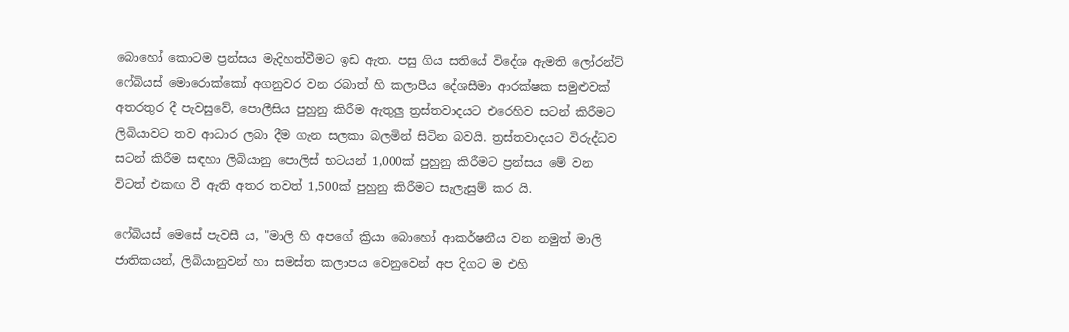බොහෝ කොටම ප්‍රන්සය මැදිහත්වීමට ඉඩ ඇත. පසු ගිය සතියේ විදේශ ඇමති ලෝරන්ට් ෆේබියස් මොරොක්කෝ අගනුවර වන රබාත් හි කලාපීය දේශසීමා ආරක්ෂක සමුළුවක් අතරතුර දී පැවසුවේ, පොලීසිය පුහුනු කිරීම ඇතුලු ත්‍රස්තවාදයට එරෙහිව සටන් කිරීමට ලිබියාවට තව ආධාර ලබා දීම ගැන සලකා බලමින් සිටින බවයි. ත්‍රස්තවාදයට විරුද්ධව සටන් කිරීම සඳහා ලිබියානු පොලිස් භටයන් 1,000ක් පුහුනු කිරීමට ප්‍රන්සය මේ වන විටත් එකඟ වී ඇති අතර තවත් 1,500ක් පුහුනු කිරීමට සැලැසුම් කර යි.

ෆේබියස් මෙසේ පැවසී ය, "මාලි හි අපගේ ක්‍රියා බොහෝ ආකර්ෂනීය වන නමුත් මාලි ජාතිකයන්, ලිබියානුවන් හා සමස්ත කලාපය වෙනුවෙන් අප දිගට ම එහි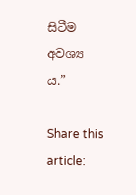සිටීම අවශ්‍ය ය.”

Share this article: